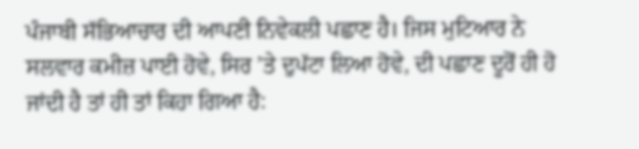ਪੰਜਾਬੀ ਸੱਭਿਆਚਾਰ ਦੀ ਆਪਣੀ ਨਿਵੇਕਲੀ ਪਛਾਣ ਹੈ। ਜਿਸ ਮੁਟਿਆਰ ਨੇ ਸਲਵਾਰ ਕਮੀਜ਼ ਪਾਈ ਹੋਵੇ, ਸਿਰ ’ਤੇ ਦੁਪੱਟਾ ਲਿਆ ਹੋਵੇ, ਦੀ ਪਛਾਣ ਦੂਰੋਂ ਹੀ ਹੋ ਜਾਂਦੀ ਹੈ ਤਾਂ ਹੀ ਤਾਂ ਕਿਹਾ ਗਿਆ ਹੈ: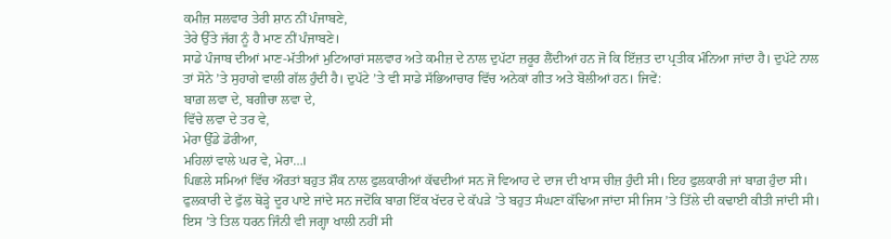ਕਮੀਜ਼ ਸਲਵਾਰ ਤੇਰੀ ਸ਼ਾਨ ਨੀਂ ਪੰਜਾਬਣੇ,
ਤੇਰੇ ਉੱਤੇ ਜੱਗ ਨੂੰ ਹੈ ਮਾਣ ਨੀਂ ਪੰਜਾਬਣੇ।
ਸਾਡੇ ਪੰਜਾਬ ਦੀਆਂ ਮਾਣ-ਮੱਤੀਆਂ ਮੁਟਿਆਰਾਂ ਸਲਵਾਰ ਅਤੇ ਕਮੀਜ਼ ਦੇ ਨਾਲ ਦੁਪੱਟਾ ਜ਼ਰੂਰ ਲੈਂਦੀਆਂ ਹਨ ਜੋ ਕਿ ਇੱਜ਼ਤ ਦਾ ਪ੍ਰਤੀਕ ਮੰਨਿਆ ਜਾਂਦਾ ਹੈ। ਦੁਪੱਟੇ ਨਾਲ ਤਾਂ ਸੋਨੇ ’ਤੇ ਸੁਹਾਗੇ ਵਾਲੀ ਗੱਲ ਹੁੰਦੀ ਹੈ। ਦੁਪੱਟੇ ’ਤੇ ਵੀ ਸਾਡੇ ਸੱਭਿਆਚਾਰ ਵਿੱਚ ਅਨੇਕਾਂ ਗੀਤ ਅਤੇ ਬੋਲੀਆਂ ਹਨ। ਜਿਵੇਂ:
ਬਾਗ਼ ਲਵਾ ਦੇ, ਬਗੀਚਾ ਲਵਾ ਦੇ,
ਵਿੱਚੇ ਲਵਾ ਦੇ ਤਰ ਵੇ,
ਮੇਰਾ ਉੱਡੇ ਡੋਰੀਆ,
ਮਹਿਲਾਂ ਵਾਲੇ ਘਰ ਵੇ, ਮੇਰਾ…।
ਪਿਛਲੇ ਸਮਿਆਂ ਵਿੱਚ ਔਰਤਾਂ ਬਹੁਤ ਸ਼ੌਕ ਨਾਲ ਫੁਲਕਾਰੀਆਂ ਕੱਢਦੀਆਂ ਸਨ ਜੋ ਵਿਆਹ ਦੇ ਦਾਜ ਦੀ ਖਾਸ ਚੀਜ਼ ਹੁੰਦੀ ਸੀ। ਇਹ ਫੁਲਕਾਰੀ ਜਾਂ ਬਾਗ਼ ਹੁੰਦਾ ਸੀ। ਫੁਲਕਾਰੀ ਦੇ ਫੁੱਲ ਥੋੜ੍ਹੇ ਦੂਰ ਪਾਏ ਜਾਂਦੇ ਸਨ ਜਦੋਂਕਿ ਬਾਗ਼ ਇੱਕ ਖੱਦਰ ਦੇ ਕੱਪੜੇ ’ਤੇ ਬਹੁਤ ਸੰਘਣਾ ਕੱਢਿਆ ਜਾਂਦਾ ਸੀ ਜਿਸ ’ਤੇ ਤਿੱਲੇ ਦੀ ਕਢਾਈ ਕੀਤੀ ਜਾਂਦੀ ਸੀ। ਇਸ ’ਤੇ ਤਿਲ ਧਰਨ ਜਿੰਨੀ ਵੀ ਜਗ੍ਹਾ ਖਾਲੀ ਨਹੀਂ ਸੀ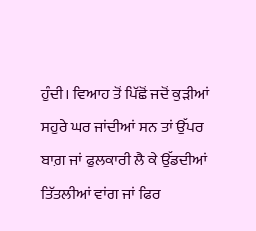ਹੁੰਦੀ। ਵਿਆਹ ਤੋਂ ਪਿੱਛੋਂ ਜਦੋਂ ਕੁੜੀਆਂ ਸਹੁਰੇ ਘਰ ਜਾਂਦੀਆਂ ਸਨ ਤਾਂ ਉੱਪਰ ਬਾਗ਼ ਜਾਂ ਫੁਲਕਾਰੀ ਲੈ ਕੇ ਉੱਡਦੀਆਂ ਤਿੱਤਲੀਆਂ ਵਾਂਗ ਜਾਂ ਫਿਰ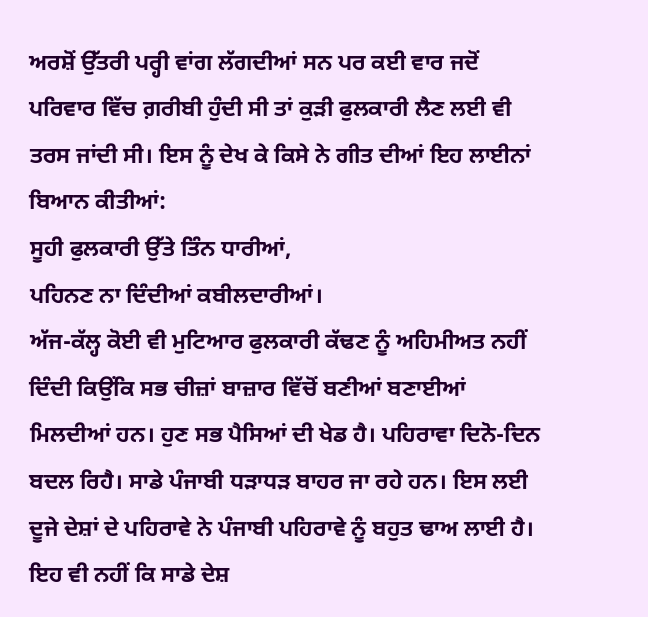ਅਰਸ਼ੋਂ ਉੱਤਰੀ ਪਰ੍ਹੀ ਵਾਂਗ ਲੱਗਦੀਆਂ ਸਨ ਪਰ ਕਈ ਵਾਰ ਜਦੋਂ ਪਰਿਵਾਰ ਵਿੱਚ ਗ਼ਰੀਬੀ ਹੁੰਦੀ ਸੀ ਤਾਂ ਕੁੜੀ ਫੁਲਕਾਰੀ ਲੈਣ ਲਈ ਵੀ ਤਰਸ ਜਾਂਦੀ ਸੀ। ਇਸ ਨੂੰ ਦੇਖ ਕੇ ਕਿਸੇ ਨੇ ਗੀਤ ਦੀਆਂ ਇਹ ਲਾਈਨਾਂ ਬਿਆਨ ਕੀਤੀਆਂ:
ਸੂਹੀ ਫੁਲਕਾਰੀ ਉੱਤੇ ਤਿੰਨ ਧਾਰੀਆਂ,
ਪਹਿਨਣ ਨਾ ਦਿੰਦੀਆਂ ਕਬੀਲਦਾਰੀਆਂ।
ਅੱਜ-ਕੱਲ੍ਹ ਕੋਈ ਵੀ ਮੁਟਿਆਰ ਫੁਲਕਾਰੀ ਕੱਢਣ ਨੂੰ ਅਹਿਮੀਅਤ ਨਹੀਂ ਦਿੰਦੀ ਕਿਉਂਕਿ ਸਭ ਚੀਜ਼ਾਂ ਬਾਜ਼ਾਰ ਵਿੱਚੋਂ ਬਣੀਆਂ ਬਣਾਈਆਂ ਮਿਲਦੀਆਂ ਹਨ। ਹੁਣ ਸਭ ਪੈਸਿਆਂ ਦੀ ਖੇਡ ਹੈ। ਪਹਿਰਾਵਾ ਦਿਨੋ-ਦਿਨ ਬਦਲ ਰਿਹੈ। ਸਾਡੇ ਪੰਜਾਬੀ ਧੜਾਧੜ ਬਾਹਰ ਜਾ ਰਹੇ ਹਨ। ਇਸ ਲਈ ਦੂਜੇ ਦੇਸ਼ਾਂ ਦੇ ਪਹਿਰਾਵੇ ਨੇ ਪੰਜਾਬੀ ਪਹਿਰਾਵੇ ਨੂੰ ਬਹੁਤ ਢਾਅ ਲਾਈ ਹੈ। ਇਹ ਵੀ ਨਹੀਂ ਕਿ ਸਾਡੇ ਦੇਸ਼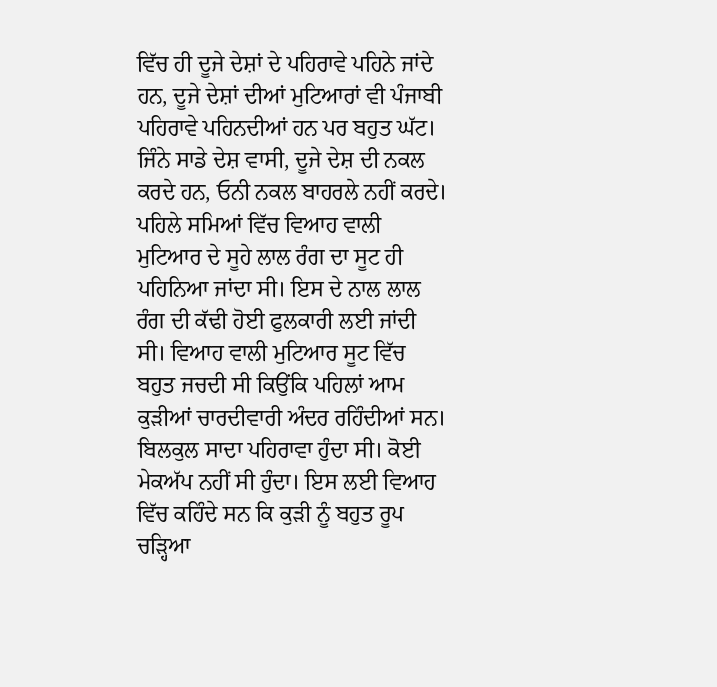ਵਿੱਚ ਹੀ ਦੂਜੇ ਦੇਸ਼ਾਂ ਦੇ ਪਹਿਰਾਵੇ ਪਹਿਨੇ ਜਾਂਦੇ ਹਨ, ਦੂਜੇ ਦੇਸ਼ਾਂ ਦੀਆਂ ਮੁਟਿਆਰਾਂ ਵੀ ਪੰਜਾਬੀ ਪਹਿਰਾਵੇ ਪਹਿਨਦੀਆਂ ਹਨ ਪਰ ਬਹੁਤ ਘੱਟ। ਜਿੰਨੇ ਸਾਡੇ ਦੇਸ਼ ਵਾਸੀ, ਦੂਜੇ ਦੇਸ਼ ਦੀ ਨਕਲ ਕਰਦੇ ਹਨ, ਓਨੀ ਨਕਲ ਬਾਹਰਲੇ ਨਹੀਂ ਕਰਦੇ।
ਪਹਿਲੇ ਸਮਿਆਂ ਵਿੱਚ ਵਿਆਹ ਵਾਲੀ ਮੁਟਿਆਰ ਦੇ ਸੂਹੇ ਲਾਲ ਰੰਗ ਦਾ ਸੂਟ ਹੀ ਪਹਿਨਿਆ ਜਾਂਦਾ ਸੀ। ਇਸ ਦੇ ਨਾਲ ਲਾਲ ਰੰਗ ਦੀ ਕੱਢੀ ਹੋਈ ਫੁਲਕਾਰੀ ਲਈ ਜਾਂਦੀ ਸੀ। ਵਿਆਹ ਵਾਲੀ ਮੁਟਿਆਰ ਸੂਟ ਵਿੱਚ ਬਹੁਤ ਜਚਦੀ ਸੀ ਕਿਉਂਕਿ ਪਹਿਲਾਂ ਆਮ ਕੁੜੀਆਂ ਚਾਰਦੀਵਾਰੀ ਅੰਦਰ ਰਹਿੰਦੀਆਂ ਸਨ। ਬਿਲਕੁਲ ਸਾਦਾ ਪਹਿਰਾਵਾ ਹੁੰਦਾ ਸੀ। ਕੋਈ ਮੇਕਅੱਪ ਨਹੀਂ ਸੀ ਹੁੰਦਾ। ਇਸ ਲਈ ਵਿਆਹ ਵਿੱਚ ਕਹਿੰਦੇ ਸਨ ਕਿ ਕੁੜੀ ਨੂੰ ਬਹੁਤ ਰੂਪ ਚੜ੍ਹਿਆ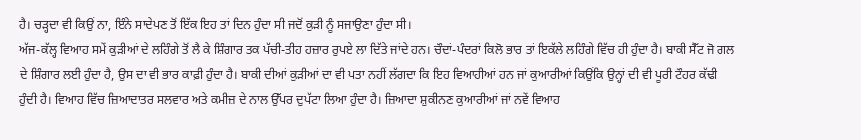ਹੈ। ਚੜ੍ਹਦਾ ਵੀ ਕਿਉਂ ਨਾ, ਇੰਨੇ ਸਾਦੇਪਣ ਤੋਂ ਇੱਕ ਇਹ ਤਾਂ ਦਿਨ ਹੁੰਦਾ ਸੀ ਜਦੋਂ ਕੁੜੀ ਨੂੰ ਸਜਾਉਣਾ ਹੁੰਦਾ ਸੀ।
ਅੱਜ-ਕੱਲ੍ਹ ਵਿਆਹ ਸਮੇਂ ਕੁੜੀਆਂ ਦੇ ਲਹਿੰਗੇ ਤੋਂ ਲੈ ਕੇ ਸ਼ਿੰਗਾਰ ਤਕ ਪੱਚੀ-ਤੀਹ ਹਜ਼ਾਰ ਰੁਪਏ ਲਾ ਦਿੱਤੇ ਜਾਂਦੇ ਹਨ। ਚੌਦਾਂ-ਪੰਦਰਾਂ ਕਿਲੋ ਭਾਰ ਤਾਂ ਇਕੱਲੇ ਲਹਿੰਗੇ ਵਿੱਚ ਹੀ ਹੁੰਦਾ ਹੈ। ਬਾਕੀ ਸੈੱਟ ਜੋ ਗਲ ਦੇ ਸ਼ਿੰਗਾਰ ਲਈ ਹੁੰਦਾ ਹੈ, ਉਸ ਦਾ ਵੀ ਭਾਰ ਕਾਫ਼ੀ ਹੁੰਦਾ ਹੈ। ਬਾਕੀ ਦੀਆਂ ਕੁੜੀਆਂ ਦਾ ਵੀ ਪਤਾ ਨਹੀਂ ਲੱਗਦਾ ਕਿ ਇਹ ਵਿਆਹੀਆਂ ਹਨ ਜਾਂ ਕੁਆਰੀਆਂ ਕਿਉਂਕਿ ਉਨ੍ਹਾਂ ਦੀ ਵੀ ਪੂਰੀ ਟੌਹਰ ਕੱਢੀ ਹੁੰਦੀ ਹੈ। ਵਿਆਹ ਵਿੱਚ ਜ਼ਿਆਦਾਤਰ ਸਲਵਾਰ ਅਤੇ ਕਮੀਜ਼ ਦੇ ਨਾਲ ਉੱਪਰ ਦੁਪੱਟਾ ਲਿਆ ਹੁੰਦਾ ਹੈ। ਜ਼ਿਆਦਾ ਸ਼ੁਕੀਨਣ ਕੁਆਰੀਆਂ ਜਾਂ ਨਵੇਂ ਵਿਆਹ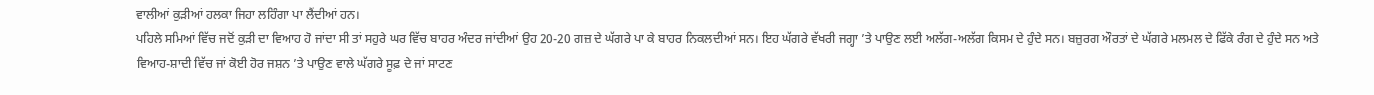ਵਾਲੀਆਂ ਕੁੜੀਆਂ ਹਲਕਾ ਜਿਹਾ ਲਹਿੰਗਾ ਪਾ ਲੈਂਦੀਆਂ ਹਨ।
ਪਹਿਲੇ ਸਮਿਆਂ ਵਿੱਚ ਜਦੋਂ ਕੁੜੀ ਦਾ ਵਿਆਹ ਹੋ ਜਾਂਦਾ ਸੀ ਤਾਂ ਸਹੁਰੇ ਘਰ ਵਿੱਚ ਬਾਹਰ ਅੰਦਰ ਜਾਂਦੀਆਂ ਉਹ 20-20 ਗਜ਼ ਦੇ ਘੱਗਰੇ ਪਾ ਕੇ ਬਾਹਰ ਨਿਕਲਦੀਆਂ ਸਨ। ਇਹ ਘੱਗਰੇ ਵੱਖਰੀ ਜਗ੍ਹਾ ’ਤੇ ਪਾਉਣ ਲਈ ਅਲੱਗ-ਅਲੱਗ ਕਿਸਮ ਦੇ ਹੁੰਦੇ ਸਨ। ਬਜ਼ੁਰਗ ਔਰਤਾਂ ਦੇ ਘੱਗਰੇ ਮਲਮਲ ਦੇ ਫਿੱਕੇ ਰੰਗ ਦੇ ਹੁੰਦੇ ਸਨ ਅਤੇ ਵਿਆਹ-ਸ਼ਾਦੀ ਵਿੱਚ ਜਾਂ ਕੋਈ ਹੋਰ ਜਸ਼ਨ ’ਤੇ ਪਾਉਣ ਵਾਲੇ ਘੱਗਰੇ ਸੂਫ਼ ਦੇ ਜਾਂ ਸਾਟਣ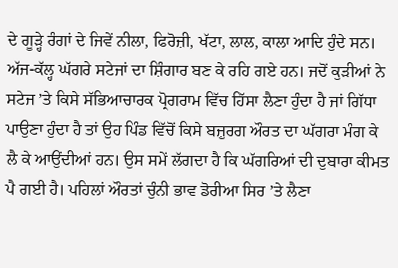ਦੇ ਗੂੜ੍ਹੇ ਰੰਗਾਂ ਦੇ ਜਿਵੇਂ ਨੀਲਾ, ਫਿਰੋਜ਼ੀ, ਖੱਟਾ, ਲਾਲ, ਕਾਲਾ ਆਦਿ ਹੁੰਦੇ ਸਨ।
ਅੱਜ-ਕੱਲ੍ਹ ਘੱਗਰੇ ਸਟੇਜਾਂ ਦਾ ਸ਼ਿੰਗਾਰ ਬਣ ਕੇ ਰਹਿ ਗਏ ਹਨ। ਜਦੋਂ ਕੁੜੀਆਂ ਨੇ ਸਟੇਜ ’ਤੇ ਕਿਸੇ ਸੱਭਿਆਚਾਰਕ ਪ੍ਰੋਗਰਾਮ ਵਿੱਚ ਹਿੱਸਾ ਲੈਣਾ ਹੁੰਦਾ ਹੈ ਜਾਂ ਗਿੱਧਾ ਪਾਉਣਾ ਹੁੰਦਾ ਹੈ ਤਾਂ ਉਹ ਪਿੰਡ ਵਿੱਚੋਂ ਕਿਸੇ ਬਜ਼ੁਰਗ ਔਰਤ ਦਾ ਘੱਗਰਾ ਮੰਗ ਕੇ ਲੈ ਕੇ ਆਉਂਦੀਆਂ ਹਨ। ਉਸ ਸਮੇਂ ਲੱਗਦਾ ਹੈ ਕਿ ਘੱਗਰਿਆਂ ਦੀ ਦੁਬਾਰਾ ਕੀਮਤ ਪੈ ਗਈ ਹੈ। ਪਹਿਲਾਂ ਔਰਤਾਂ ਚੁੰਨੀ ਭਾਵ ਡੋਰੀਆ ਸਿਰ ’ਤੇ ਲੈਣਾ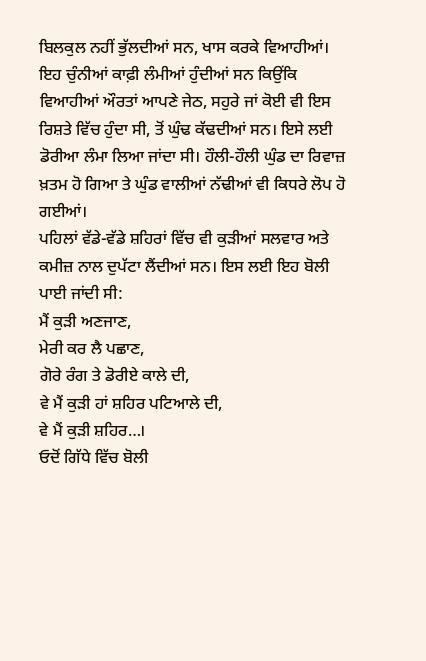ਬਿਲਕੁਲ ਨਹੀਂ ਭੁੱਲਦੀਆਂ ਸਨ, ਖਾਸ ਕਰਕੇ ਵਿਆਹੀਆਂ। ਇਹ ਚੁੰਨੀਆਂ ਕਾਫ਼ੀ ਲੰਮੀਆਂ ਹੁੰਦੀਆਂ ਸਨ ਕਿਉਂਕਿ ਵਿਆਹੀਆਂ ਔਰਤਾਂ ਆਪਣੇ ਜੇਠ, ਸਹੁਰੇ ਜਾਂ ਕੋਈ ਵੀ ਇਸ ਰਿਸ਼ਤੇ ਵਿੱਚ ਹੁੰਦਾ ਸੀ, ਤੋਂ ਘੁੰਢ ਕੱਢਦੀਆਂ ਸਨ। ਇਸੇ ਲਈ ਡੋਰੀਆ ਲੰਮਾ ਲਿਆ ਜਾਂਦਾ ਸੀ। ਹੌਲੀ-ਹੌਲੀ ਘੁੰਡ ਦਾ ਰਿਵਾਜ਼ ਖ਼ਤਮ ਹੋ ਗਿਆ ਤੇ ਘੁੰਡ ਵਾਲੀਆਂ ਨੱਢੀਆਂ ਵੀ ਕਿਧਰੇ ਲੋਪ ਹੋ ਗਈਆਂ।
ਪਹਿਲਾਂ ਵੱਡੇ-ਵੱਡੇ ਸ਼ਹਿਰਾਂ ਵਿੱਚ ਵੀ ਕੁੜੀਆਂ ਸਲਵਾਰ ਅਤੇ ਕਮੀਜ਼ ਨਾਲ ਦੁਪੱਟਾ ਲੈਂਦੀਆਂ ਸਨ। ਇਸ ਲਈ ਇਹ ਬੋਲੀ ਪਾਈ ਜਾਂਦੀ ਸੀ:
ਮੈਂ ਕੁੜੀ ਅਣਜਾਣ,
ਮੇਰੀ ਕਰ ਲੈ ਪਛਾਣ,
ਗੋਰੇ ਰੰਗ ਤੇ ਡੋਰੀਏ ਕਾਲੇ ਦੀ,
ਵੇ ਮੈਂ ਕੁੜੀ ਹਾਂ ਸ਼ਹਿਰ ਪਟਿਆਲੇ ਦੀ,
ਵੇ ਮੈਂ ਕੁੜੀ ਸ਼ਹਿਰ…।
ਓਦੋਂ ਗਿੱਧੇ ਵਿੱਚ ਬੋਲੀ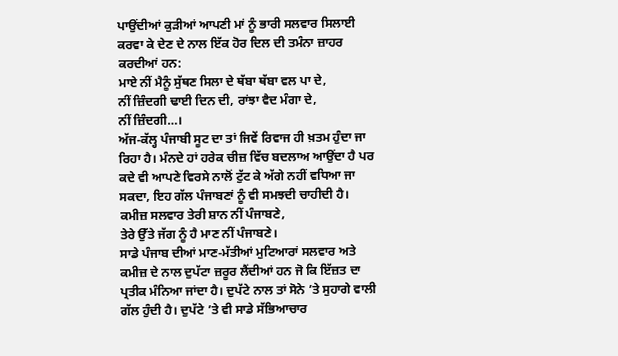ਪਾਉਂਦੀਆਂ ਕੁੜੀਆਂ ਆਪਣੀ ਮਾਂ ਨੂੰ ਭਾਰੀ ਸਲਵਾਰ ਸਿਲਾਈ ਕਰਵਾ ਕੇ ਦੇਣ ਦੇ ਨਾਲ ਇੱਕ ਹੋਰ ਦਿਲ ਦੀ ਤਮੰਨਾ ਜ਼ਾਹਰ ਕਰਦੀਆਂ ਹਨ:
ਮਾਏ ਨੀਂ ਮੈਨੂੰ ਸੁੱਥਣ ਸਿਲਾ ਦੇ ਥੱਬਾ ਥੱਬਾ ਵਲ ਪਾ ਦੇ,
ਨੀਂ ਜ਼ਿੰਦਗੀ ਢਾਈ ਦਿਨ ਦੀ, ਰਾਂਝਾ ਵੈਦ ਮੰਗਾ ਦੇ,
ਨੀਂ ਜ਼ਿੰਦਗੀ…।
ਅੱਜ-ਕੱਲ੍ਹ ਪੰਜਾਬੀ ਸੂਟ ਦਾ ਤਾਂ ਜਿਵੇਂ ਰਿਵਾਜ ਹੀ ਖ਼ਤਮ ਹੁੰਦਾ ਜਾ ਰਿਹਾ ਹੈ। ਮੰਨਦੇ ਹਾਂ ਹਰੇਕ ਚੀਜ਼ ਵਿੱਚ ਬਦਲਾਅ ਆਉਂਦਾ ਹੈ ਪਰ ਕਦੇ ਵੀ ਆਪਣੇ ਵਿਰਸੇ ਨਾਲੋਂ ਟੁੱਟ ਕੇ ਅੱਗੇ ਨਹੀਂ ਵਧਿਆ ਜਾ ਸਕਦਾ, ਇਹ ਗੱਲ ਪੰਜਾਬਣਾਂ ਨੂੰ ਵੀ ਸਮਝਦੀ ਚਾਹੀਦੀ ਹੈ।
ਕਮੀਜ਼ ਸਲਵਾਰ ਤੇਰੀ ਸ਼ਾਨ ਨੀਂ ਪੰਜਾਬਣੇ,
ਤੇਰੇ ਉੱਤੇ ਜੱਗ ਨੂੰ ਹੈ ਮਾਣ ਨੀਂ ਪੰਜਾਬਣੇ।
ਸਾਡੇ ਪੰਜਾਬ ਦੀਆਂ ਮਾਣ-ਮੱਤੀਆਂ ਮੁਟਿਆਰਾਂ ਸਲਵਾਰ ਅਤੇ ਕਮੀਜ਼ ਦੇ ਨਾਲ ਦੁਪੱਟਾ ਜ਼ਰੂਰ ਲੈਂਦੀਆਂ ਹਨ ਜੋ ਕਿ ਇੱਜ਼ਤ ਦਾ ਪ੍ਰਤੀਕ ਮੰਨਿਆ ਜਾਂਦਾ ਹੈ। ਦੁਪੱਟੇ ਨਾਲ ਤਾਂ ਸੋਨੇ ’ਤੇ ਸੁਹਾਗੇ ਵਾਲੀ ਗੱਲ ਹੁੰਦੀ ਹੈ। ਦੁਪੱਟੇ ’ਤੇ ਵੀ ਸਾਡੇ ਸੱਭਿਆਚਾਰ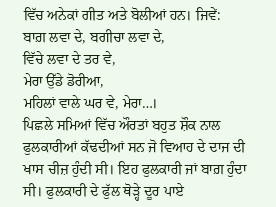ਵਿੱਚ ਅਨੇਕਾਂ ਗੀਤ ਅਤੇ ਬੋਲੀਆਂ ਹਨ। ਜਿਵੇਂ:
ਬਾਗ਼ ਲਵਾ ਦੇ, ਬਗੀਚਾ ਲਵਾ ਦੇ,
ਵਿੱਚੇ ਲਵਾ ਦੇ ਤਰ ਵੇ,
ਮੇਰਾ ਉੱਡੇ ਡੋਰੀਆ,
ਮਹਿਲਾਂ ਵਾਲੇ ਘਰ ਵੇ, ਮੇਰਾ…।
ਪਿਛਲੇ ਸਮਿਆਂ ਵਿੱਚ ਔਰਤਾਂ ਬਹੁਤ ਸ਼ੌਕ ਨਾਲ ਫੁਲਕਾਰੀਆਂ ਕੱਢਦੀਆਂ ਸਨ ਜੋ ਵਿਆਹ ਦੇ ਦਾਜ ਦੀ ਖਾਸ ਚੀਜ਼ ਹੁੰਦੀ ਸੀ। ਇਹ ਫੁਲਕਾਰੀ ਜਾਂ ਬਾਗ਼ ਹੁੰਦਾ ਸੀ। ਫੁਲਕਾਰੀ ਦੇ ਫੁੱਲ ਥੋੜ੍ਹੇ ਦੂਰ ਪਾਏ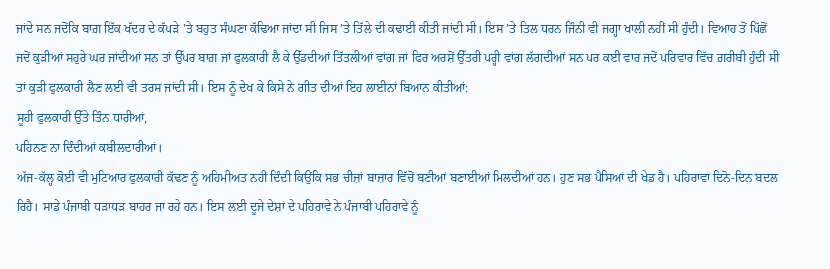ਜਾਂਦੇ ਸਨ ਜਦੋਂਕਿ ਬਾਗ਼ ਇੱਕ ਖੱਦਰ ਦੇ ਕੱਪੜੇ ’ਤੇ ਬਹੁਤ ਸੰਘਣਾ ਕੱਢਿਆ ਜਾਂਦਾ ਸੀ ਜਿਸ ’ਤੇ ਤਿੱਲੇ ਦੀ ਕਢਾਈ ਕੀਤੀ ਜਾਂਦੀ ਸੀ। ਇਸ ’ਤੇ ਤਿਲ ਧਰਨ ਜਿੰਨੀ ਵੀ ਜਗ੍ਹਾ ਖਾਲੀ ਨਹੀਂ ਸੀ ਹੁੰਦੀ। ਵਿਆਹ ਤੋਂ ਪਿੱਛੋਂ ਜਦੋਂ ਕੁੜੀਆਂ ਸਹੁਰੇ ਘਰ ਜਾਂਦੀਆਂ ਸਨ ਤਾਂ ਉੱਪਰ ਬਾਗ਼ ਜਾਂ ਫੁਲਕਾਰੀ ਲੈ ਕੇ ਉੱਡਦੀਆਂ ਤਿੱਤਲੀਆਂ ਵਾਂਗ ਜਾਂ ਫਿਰ ਅਰਸ਼ੋਂ ਉੱਤਰੀ ਪਰ੍ਹੀ ਵਾਂਗ ਲੱਗਦੀਆਂ ਸਨ ਪਰ ਕਈ ਵਾਰ ਜਦੋਂ ਪਰਿਵਾਰ ਵਿੱਚ ਗ਼ਰੀਬੀ ਹੁੰਦੀ ਸੀ ਤਾਂ ਕੁੜੀ ਫੁਲਕਾਰੀ ਲੈਣ ਲਈ ਵੀ ਤਰਸ ਜਾਂਦੀ ਸੀ। ਇਸ ਨੂੰ ਦੇਖ ਕੇ ਕਿਸੇ ਨੇ ਗੀਤ ਦੀਆਂ ਇਹ ਲਾਈਨਾਂ ਬਿਆਨ ਕੀਤੀਆਂ:
ਸੂਹੀ ਫੁਲਕਾਰੀ ਉੱਤੇ ਤਿੰਨ ਧਾਰੀਆਂ,
ਪਹਿਨਣ ਨਾ ਦਿੰਦੀਆਂ ਕਬੀਲਦਾਰੀਆਂ।
ਅੱਜ-ਕੱਲ੍ਹ ਕੋਈ ਵੀ ਮੁਟਿਆਰ ਫੁਲਕਾਰੀ ਕੱਢਣ ਨੂੰ ਅਹਿਮੀਅਤ ਨਹੀਂ ਦਿੰਦੀ ਕਿਉਂਕਿ ਸਭ ਚੀਜ਼ਾਂ ਬਾਜ਼ਾਰ ਵਿੱਚੋਂ ਬਣੀਆਂ ਬਣਾਈਆਂ ਮਿਲਦੀਆਂ ਹਨ। ਹੁਣ ਸਭ ਪੈਸਿਆਂ ਦੀ ਖੇਡ ਹੈ। ਪਹਿਰਾਵਾ ਦਿਨੋ-ਦਿਨ ਬਦਲ ਰਿਹੈ। ਸਾਡੇ ਪੰਜਾਬੀ ਧੜਾਧੜ ਬਾਹਰ ਜਾ ਰਹੇ ਹਨ। ਇਸ ਲਈ ਦੂਜੇ ਦੇਸ਼ਾਂ ਦੇ ਪਹਿਰਾਵੇ ਨੇ ਪੰਜਾਬੀ ਪਹਿਰਾਵੇ ਨੂੰ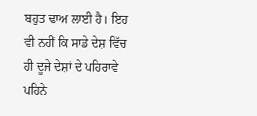ਬਹੁਤ ਢਾਅ ਲਾਈ ਹੈ। ਇਹ ਵੀ ਨਹੀਂ ਕਿ ਸਾਡੇ ਦੇਸ਼ ਵਿੱਚ ਹੀ ਦੂਜੇ ਦੇਸ਼ਾਂ ਦੇ ਪਹਿਰਾਵੇ ਪਹਿਨੇ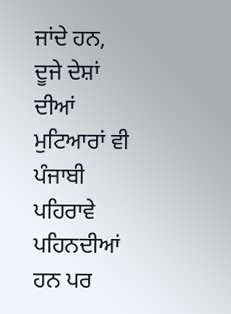ਜਾਂਦੇ ਹਨ, ਦੂਜੇ ਦੇਸ਼ਾਂ ਦੀਆਂ ਮੁਟਿਆਰਾਂ ਵੀ ਪੰਜਾਬੀ ਪਹਿਰਾਵੇ ਪਹਿਨਦੀਆਂ ਹਨ ਪਰ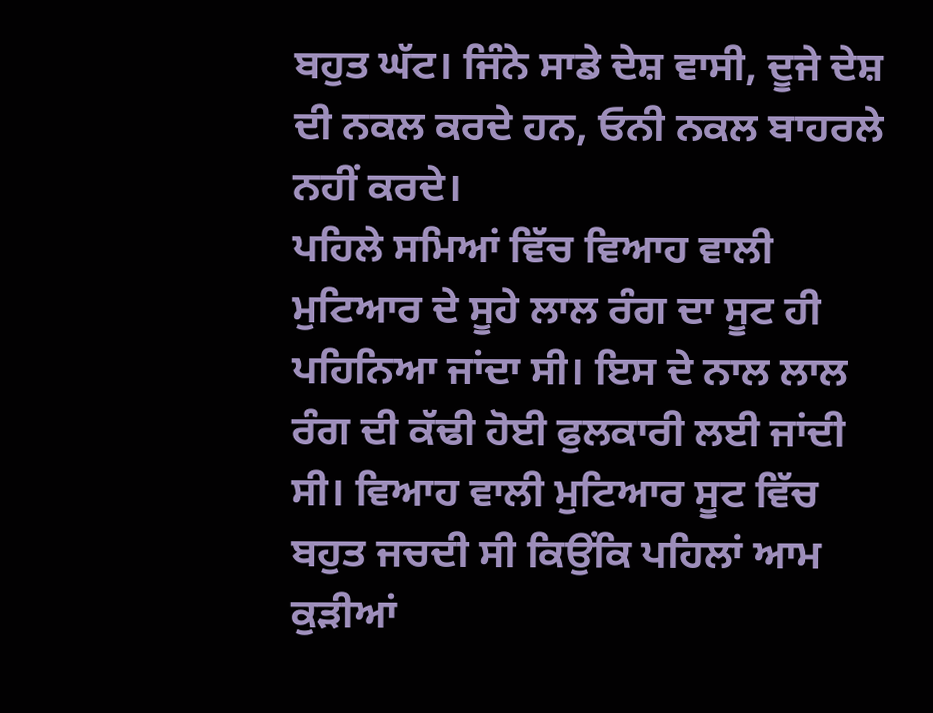ਬਹੁਤ ਘੱਟ। ਜਿੰਨੇ ਸਾਡੇ ਦੇਸ਼ ਵਾਸੀ, ਦੂਜੇ ਦੇਸ਼ ਦੀ ਨਕਲ ਕਰਦੇ ਹਨ, ਓਨੀ ਨਕਲ ਬਾਹਰਲੇ ਨਹੀਂ ਕਰਦੇ।
ਪਹਿਲੇ ਸਮਿਆਂ ਵਿੱਚ ਵਿਆਹ ਵਾਲੀ ਮੁਟਿਆਰ ਦੇ ਸੂਹੇ ਲਾਲ ਰੰਗ ਦਾ ਸੂਟ ਹੀ ਪਹਿਨਿਆ ਜਾਂਦਾ ਸੀ। ਇਸ ਦੇ ਨਾਲ ਲਾਲ ਰੰਗ ਦੀ ਕੱਢੀ ਹੋਈ ਫੁਲਕਾਰੀ ਲਈ ਜਾਂਦੀ ਸੀ। ਵਿਆਹ ਵਾਲੀ ਮੁਟਿਆਰ ਸੂਟ ਵਿੱਚ ਬਹੁਤ ਜਚਦੀ ਸੀ ਕਿਉਂਕਿ ਪਹਿਲਾਂ ਆਮ ਕੁੜੀਆਂ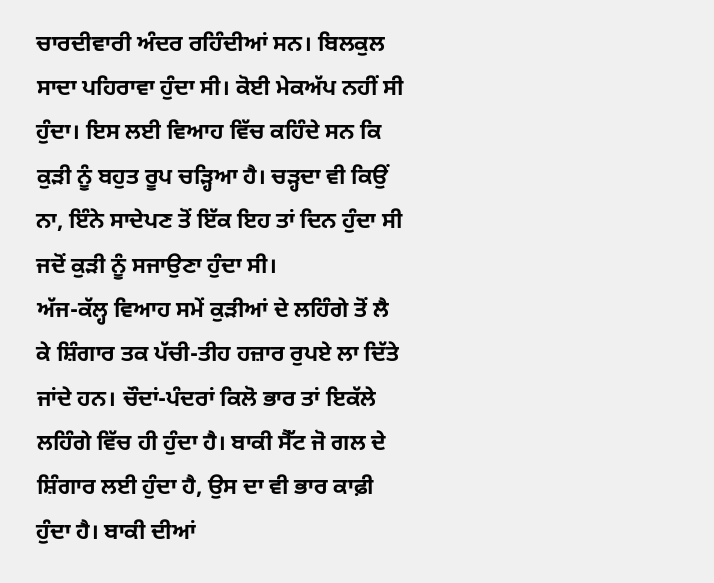ਚਾਰਦੀਵਾਰੀ ਅੰਦਰ ਰਹਿੰਦੀਆਂ ਸਨ। ਬਿਲਕੁਲ ਸਾਦਾ ਪਹਿਰਾਵਾ ਹੁੰਦਾ ਸੀ। ਕੋਈ ਮੇਕਅੱਪ ਨਹੀਂ ਸੀ ਹੁੰਦਾ। ਇਸ ਲਈ ਵਿਆਹ ਵਿੱਚ ਕਹਿੰਦੇ ਸਨ ਕਿ ਕੁੜੀ ਨੂੰ ਬਹੁਤ ਰੂਪ ਚੜ੍ਹਿਆ ਹੈ। ਚੜ੍ਹਦਾ ਵੀ ਕਿਉਂ ਨਾ, ਇੰਨੇ ਸਾਦੇਪਣ ਤੋਂ ਇੱਕ ਇਹ ਤਾਂ ਦਿਨ ਹੁੰਦਾ ਸੀ ਜਦੋਂ ਕੁੜੀ ਨੂੰ ਸਜਾਉਣਾ ਹੁੰਦਾ ਸੀ।
ਅੱਜ-ਕੱਲ੍ਹ ਵਿਆਹ ਸਮੇਂ ਕੁੜੀਆਂ ਦੇ ਲਹਿੰਗੇ ਤੋਂ ਲੈ ਕੇ ਸ਼ਿੰਗਾਰ ਤਕ ਪੱਚੀ-ਤੀਹ ਹਜ਼ਾਰ ਰੁਪਏ ਲਾ ਦਿੱਤੇ ਜਾਂਦੇ ਹਨ। ਚੌਦਾਂ-ਪੰਦਰਾਂ ਕਿਲੋ ਭਾਰ ਤਾਂ ਇਕੱਲੇ ਲਹਿੰਗੇ ਵਿੱਚ ਹੀ ਹੁੰਦਾ ਹੈ। ਬਾਕੀ ਸੈੱਟ ਜੋ ਗਲ ਦੇ ਸ਼ਿੰਗਾਰ ਲਈ ਹੁੰਦਾ ਹੈ, ਉਸ ਦਾ ਵੀ ਭਾਰ ਕਾਫ਼ੀ ਹੁੰਦਾ ਹੈ। ਬਾਕੀ ਦੀਆਂ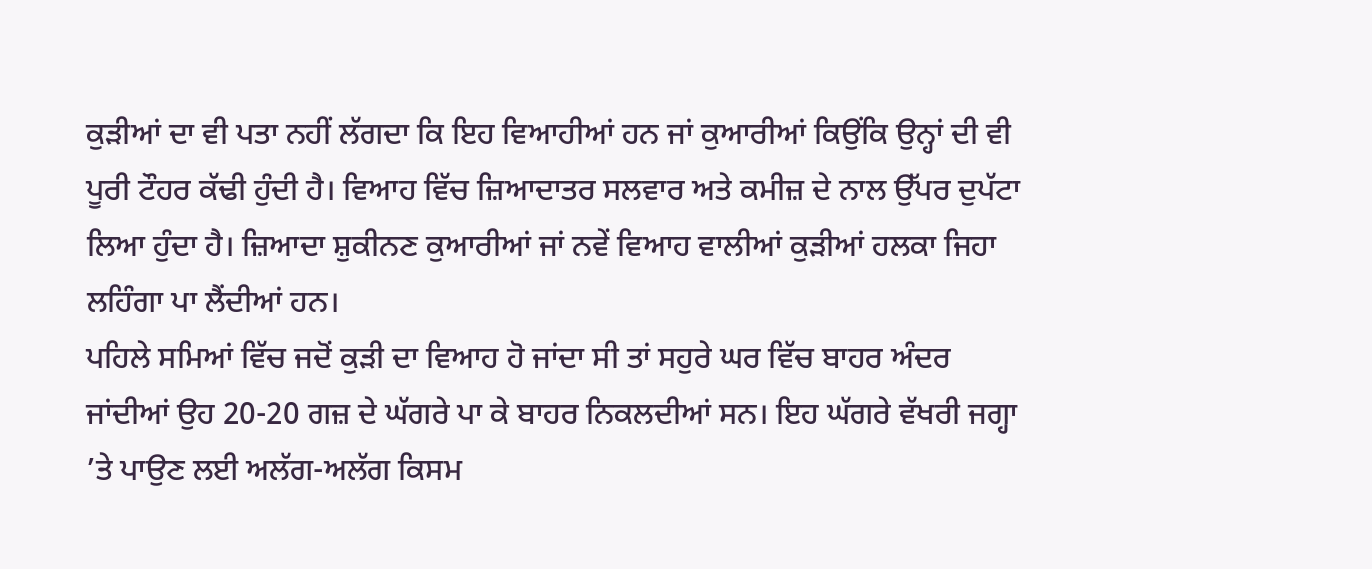ਕੁੜੀਆਂ ਦਾ ਵੀ ਪਤਾ ਨਹੀਂ ਲੱਗਦਾ ਕਿ ਇਹ ਵਿਆਹੀਆਂ ਹਨ ਜਾਂ ਕੁਆਰੀਆਂ ਕਿਉਂਕਿ ਉਨ੍ਹਾਂ ਦੀ ਵੀ ਪੂਰੀ ਟੌਹਰ ਕੱਢੀ ਹੁੰਦੀ ਹੈ। ਵਿਆਹ ਵਿੱਚ ਜ਼ਿਆਦਾਤਰ ਸਲਵਾਰ ਅਤੇ ਕਮੀਜ਼ ਦੇ ਨਾਲ ਉੱਪਰ ਦੁਪੱਟਾ ਲਿਆ ਹੁੰਦਾ ਹੈ। ਜ਼ਿਆਦਾ ਸ਼ੁਕੀਨਣ ਕੁਆਰੀਆਂ ਜਾਂ ਨਵੇਂ ਵਿਆਹ ਵਾਲੀਆਂ ਕੁੜੀਆਂ ਹਲਕਾ ਜਿਹਾ ਲਹਿੰਗਾ ਪਾ ਲੈਂਦੀਆਂ ਹਨ।
ਪਹਿਲੇ ਸਮਿਆਂ ਵਿੱਚ ਜਦੋਂ ਕੁੜੀ ਦਾ ਵਿਆਹ ਹੋ ਜਾਂਦਾ ਸੀ ਤਾਂ ਸਹੁਰੇ ਘਰ ਵਿੱਚ ਬਾਹਰ ਅੰਦਰ ਜਾਂਦੀਆਂ ਉਹ 20-20 ਗਜ਼ ਦੇ ਘੱਗਰੇ ਪਾ ਕੇ ਬਾਹਰ ਨਿਕਲਦੀਆਂ ਸਨ। ਇਹ ਘੱਗਰੇ ਵੱਖਰੀ ਜਗ੍ਹਾ ’ਤੇ ਪਾਉਣ ਲਈ ਅਲੱਗ-ਅਲੱਗ ਕਿਸਮ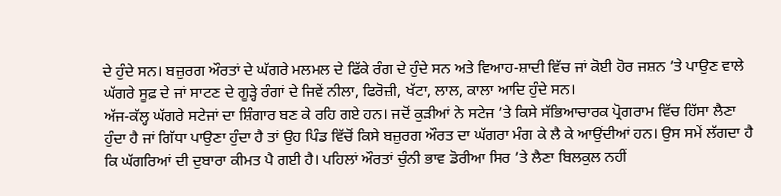ਦੇ ਹੁੰਦੇ ਸਨ। ਬਜ਼ੁਰਗ ਔਰਤਾਂ ਦੇ ਘੱਗਰੇ ਮਲਮਲ ਦੇ ਫਿੱਕੇ ਰੰਗ ਦੇ ਹੁੰਦੇ ਸਨ ਅਤੇ ਵਿਆਹ-ਸ਼ਾਦੀ ਵਿੱਚ ਜਾਂ ਕੋਈ ਹੋਰ ਜਸ਼ਨ ’ਤੇ ਪਾਉਣ ਵਾਲੇ ਘੱਗਰੇ ਸੂਫ਼ ਦੇ ਜਾਂ ਸਾਟਣ ਦੇ ਗੂੜ੍ਹੇ ਰੰਗਾਂ ਦੇ ਜਿਵੇਂ ਨੀਲਾ, ਫਿਰੋਜ਼ੀ, ਖੱਟਾ, ਲਾਲ, ਕਾਲਾ ਆਦਿ ਹੁੰਦੇ ਸਨ।
ਅੱਜ-ਕੱਲ੍ਹ ਘੱਗਰੇ ਸਟੇਜਾਂ ਦਾ ਸ਼ਿੰਗਾਰ ਬਣ ਕੇ ਰਹਿ ਗਏ ਹਨ। ਜਦੋਂ ਕੁੜੀਆਂ ਨੇ ਸਟੇਜ ’ਤੇ ਕਿਸੇ ਸੱਭਿਆਚਾਰਕ ਪ੍ਰੋਗਰਾਮ ਵਿੱਚ ਹਿੱਸਾ ਲੈਣਾ ਹੁੰਦਾ ਹੈ ਜਾਂ ਗਿੱਧਾ ਪਾਉਣਾ ਹੁੰਦਾ ਹੈ ਤਾਂ ਉਹ ਪਿੰਡ ਵਿੱਚੋਂ ਕਿਸੇ ਬਜ਼ੁਰਗ ਔਰਤ ਦਾ ਘੱਗਰਾ ਮੰਗ ਕੇ ਲੈ ਕੇ ਆਉਂਦੀਆਂ ਹਨ। ਉਸ ਸਮੇਂ ਲੱਗਦਾ ਹੈ ਕਿ ਘੱਗਰਿਆਂ ਦੀ ਦੁਬਾਰਾ ਕੀਮਤ ਪੈ ਗਈ ਹੈ। ਪਹਿਲਾਂ ਔਰਤਾਂ ਚੁੰਨੀ ਭਾਵ ਡੋਰੀਆ ਸਿਰ ’ਤੇ ਲੈਣਾ ਬਿਲਕੁਲ ਨਹੀਂ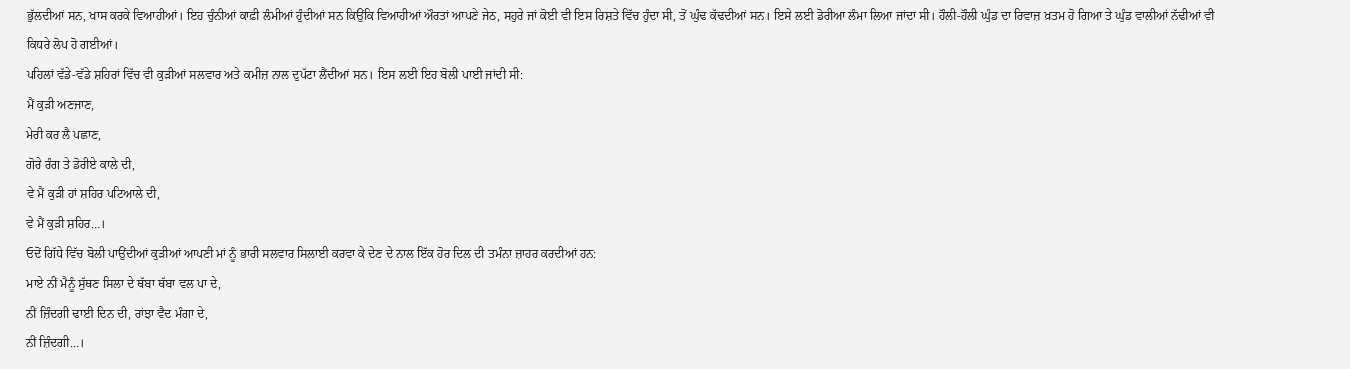ਭੁੱਲਦੀਆਂ ਸਨ, ਖਾਸ ਕਰਕੇ ਵਿਆਹੀਆਂ। ਇਹ ਚੁੰਨੀਆਂ ਕਾਫ਼ੀ ਲੰਮੀਆਂ ਹੁੰਦੀਆਂ ਸਨ ਕਿਉਂਕਿ ਵਿਆਹੀਆਂ ਔਰਤਾਂ ਆਪਣੇ ਜੇਠ, ਸਹੁਰੇ ਜਾਂ ਕੋਈ ਵੀ ਇਸ ਰਿਸ਼ਤੇ ਵਿੱਚ ਹੁੰਦਾ ਸੀ, ਤੋਂ ਘੁੰਢ ਕੱਢਦੀਆਂ ਸਨ। ਇਸੇ ਲਈ ਡੋਰੀਆ ਲੰਮਾ ਲਿਆ ਜਾਂਦਾ ਸੀ। ਹੌਲੀ-ਹੌਲੀ ਘੁੰਡ ਦਾ ਰਿਵਾਜ਼ ਖ਼ਤਮ ਹੋ ਗਿਆ ਤੇ ਘੁੰਡ ਵਾਲੀਆਂ ਨੱਢੀਆਂ ਵੀ ਕਿਧਰੇ ਲੋਪ ਹੋ ਗਈਆਂ।
ਪਹਿਲਾਂ ਵੱਡੇ-ਵੱਡੇ ਸ਼ਹਿਰਾਂ ਵਿੱਚ ਵੀ ਕੁੜੀਆਂ ਸਲਵਾਰ ਅਤੇ ਕਮੀਜ਼ ਨਾਲ ਦੁਪੱਟਾ ਲੈਂਦੀਆਂ ਸਨ। ਇਸ ਲਈ ਇਹ ਬੋਲੀ ਪਾਈ ਜਾਂਦੀ ਸੀ:
ਮੈਂ ਕੁੜੀ ਅਣਜਾਣ,
ਮੇਰੀ ਕਰ ਲੈ ਪਛਾਣ,
ਗੋਰੇ ਰੰਗ ਤੇ ਡੋਰੀਏ ਕਾਲੇ ਦੀ,
ਵੇ ਮੈਂ ਕੁੜੀ ਹਾਂ ਸ਼ਹਿਰ ਪਟਿਆਲੇ ਦੀ,
ਵੇ ਮੈਂ ਕੁੜੀ ਸ਼ਹਿਰ…।
ਓਦੋਂ ਗਿੱਧੇ ਵਿੱਚ ਬੋਲੀ ਪਾਉਂਦੀਆਂ ਕੁੜੀਆਂ ਆਪਣੀ ਮਾਂ ਨੂੰ ਭਾਰੀ ਸਲਵਾਰ ਸਿਲਾਈ ਕਰਵਾ ਕੇ ਦੇਣ ਦੇ ਨਾਲ ਇੱਕ ਹੋਰ ਦਿਲ ਦੀ ਤਮੰਨਾ ਜ਼ਾਹਰ ਕਰਦੀਆਂ ਹਨ:
ਮਾਏ ਨੀਂ ਮੈਨੂੰ ਸੁੱਥਣ ਸਿਲਾ ਦੇ ਥੱਬਾ ਥੱਬਾ ਵਲ ਪਾ ਦੇ,
ਨੀਂ ਜ਼ਿੰਦਗੀ ਢਾਈ ਦਿਨ ਦੀ, ਰਾਂਝਾ ਵੈਦ ਮੰਗਾ ਦੇ,
ਨੀਂ ਜ਼ਿੰਦਗੀ…।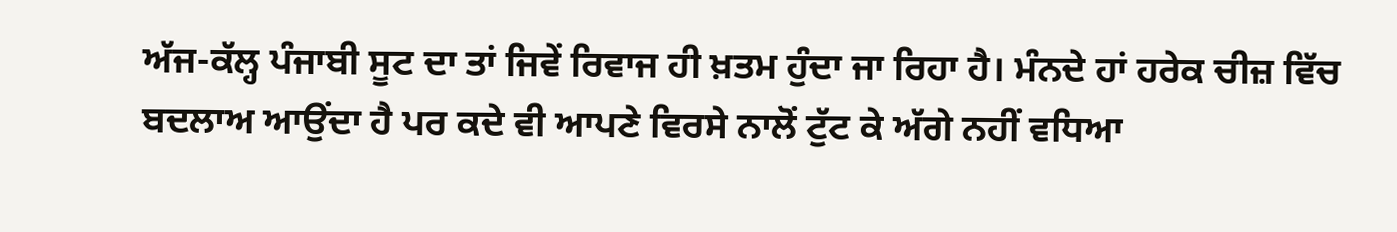ਅੱਜ-ਕੱਲ੍ਹ ਪੰਜਾਬੀ ਸੂਟ ਦਾ ਤਾਂ ਜਿਵੇਂ ਰਿਵਾਜ ਹੀ ਖ਼ਤਮ ਹੁੰਦਾ ਜਾ ਰਿਹਾ ਹੈ। ਮੰਨਦੇ ਹਾਂ ਹਰੇਕ ਚੀਜ਼ ਵਿੱਚ ਬਦਲਾਅ ਆਉਂਦਾ ਹੈ ਪਰ ਕਦੇ ਵੀ ਆਪਣੇ ਵਿਰਸੇ ਨਾਲੋਂ ਟੁੱਟ ਕੇ ਅੱਗੇ ਨਹੀਂ ਵਧਿਆ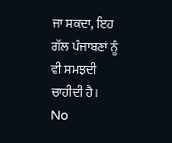ਜਾ ਸਕਦਾ, ਇਹ ਗੱਲ ਪੰਜਾਬਣਾਂ ਨੂੰ ਵੀ ਸਮਝਦੀ ਚਾਹੀਦੀ ਹੈ।
No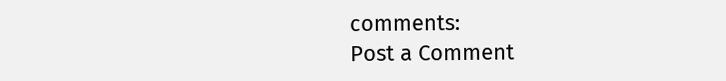comments:
Post a Comment